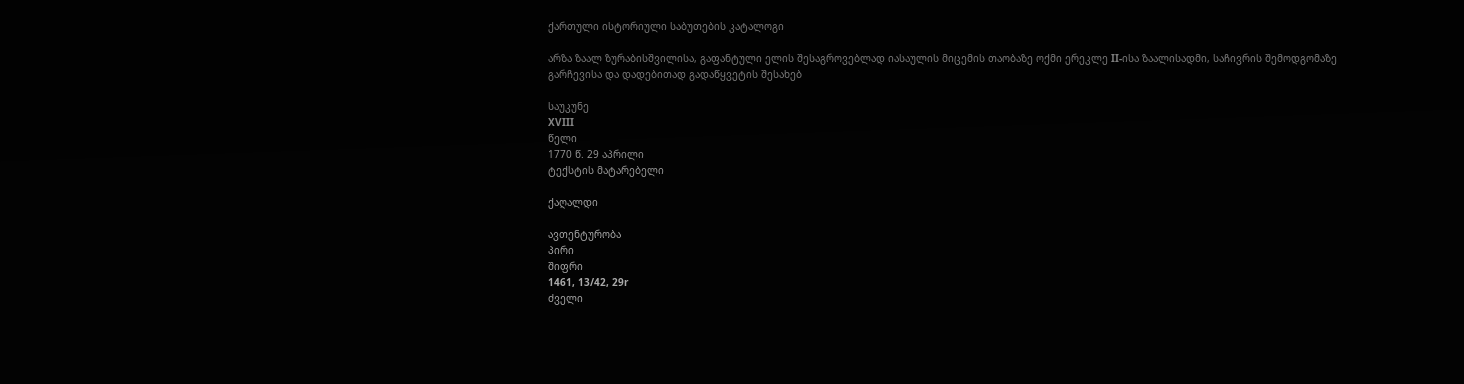ქართული ისტორიული საბუთების კატალოგი

არზა ზაალ ზურაბისშვილისა, გაფანტული ელის შესაგროვებლად იასაულის მიცემის თაობაზე ოქმი ერეკლე II-ისა ზაალისადმი, საჩივრის შემოდგომაზე გარჩევისა და დადებითად გადაწყვეტის შესახებ

საუკუნე
XVIII
წელი
1770 წ. 29 აპრილი
ტექსტის მატარებელი

ქაღალდი

ავთენტურობა
პირი
შიფრი
1461, 13/42, 29r
ძველი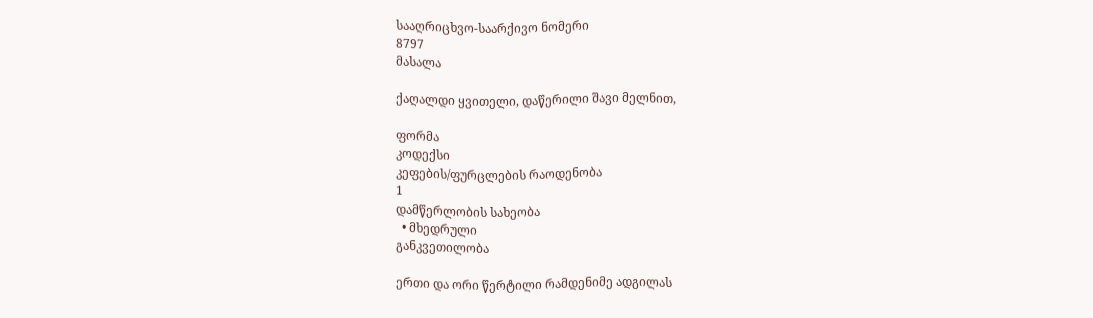სააღრიცხვო-საარქივო ნომერი
8797
მასალა

ქაღალდი ყვითელი, დაწერილი შავი მელნით,

ფორმა
კოდექსი
კეფების/ფურცლების რაოდენობა
1
დამწერლობის სახეობა
  • მხედრული
განკვეთილობა

ერთი და ორი წერტილი რამდენიმე ადგილას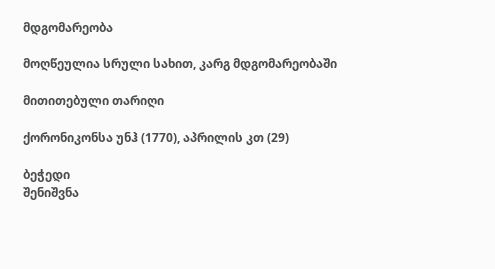მდგომარეობა

მოღწეულია სრული სახით, კარგ მდგომარეობაში

მითითებული თარიღი

ქორონიკონსა უნჰ (1770), აპრილის კთ (29)

ბეჭედი
შენიშვნა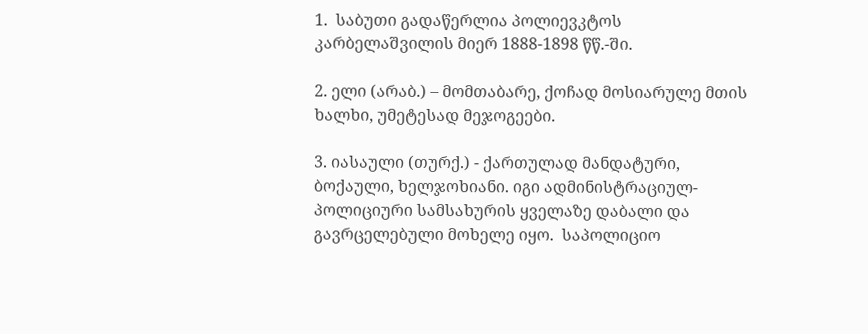1.  საბუთი გადაწერლია პოლიევკტოს კარბელაშვილის მიერ 1888-1898 წწ.-ში.

2. ელი (არაბ.) – მომთაბარე, ქოჩად მოსიარულე მთის ხალხი, უმეტესად მეჯოგეები.

3. იასაული (თურქ.) - ქართულად მანდატური, ბოქაული, ხელჯოხიანი. იგი ადმინისტრაციულ-პოლიციური სამსახურის ყველაზე დაბალი და გავრცელებული მოხელე იყო.  საპოლიციო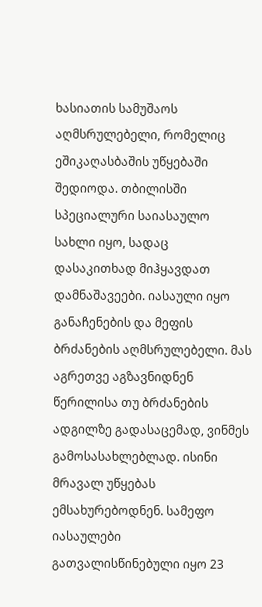ხასიათის სამუშაოს აღმსრულებელი, რომელიც  ეშიკაღასბაშის უწყებაში შედიოდა. თბილისში სპეციალური საიასაულო სახლი იყო, სადაც დასაკითხად მიჰყავდათ დამნაშავეები. იასაული იყო განაჩენების და მეფის ბრძანების აღმსრულებელი. მას აგრეთვე აგზავნიდნენ წერილისა თუ ბრძანების ადგილზე გადასაცემად, ვინმეს გამოსასახლებლად. ისინი მრავალ უწყებას ემსახურებოდნენ. სამეფო იასაულები გათვალისწინებული იყო 23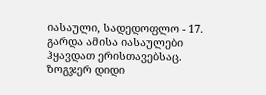იასაული, სადედოფლო - 17. გარდა ამისა იასაულები ჰყავდათ ერისთავებსაც. ზოგჯერ დიდი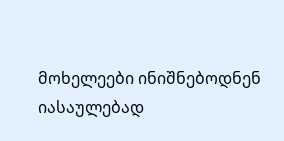მოხელეები ინიშნებოდნენ იასაულებად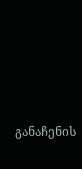განაჩენის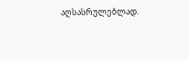აღსასრულებლად.